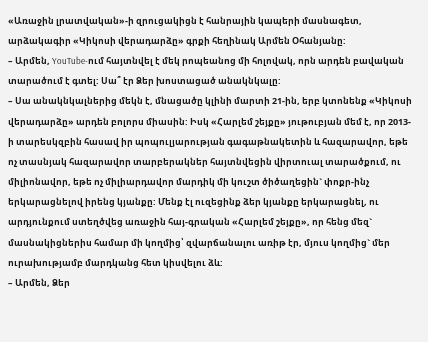«Առաջին լրատվական»-ի զրուցակիցն է հանրային կապերի մասնագետ, արձակագիր «Կիկոսի վերադարձը» գրքի հեղինակ Արմեն Օհանյանը:
– Արմեն, YouTube-ում հայտնվել է մեկ րոպեանոց մի հոլովակ, որն արդեն բավական տարածում է գտել: Սա՞ էր Ձեր խոստացած անակնկալը:
– Սա անակնկալներից մեկն է, մնացածը կլինի մարտի 21-ին, երբ կտոնենք «Կիկոսի վերադարձը» արդեն բոլորս միասին: Իսկ «Հարլեմ շեյքը» յութուբյան մեմ է, որ 2013-ի տարեսկզբին հասավ իր պոպուլյարության գագաթնակետին և հազարավոր, եթե ոչ տասնյակ հազարավոր տարբերակներ հայտնվեցին վիրտուալ տարածքում, ու միլիոնավոր, եթե ոչ միլիարդավոր մարդիկ մի կուշտ ծիծաղեցին` փոքր-ինչ երկարացնելով իրենց կյանքը: Մենք էլ ուզեցինք ձեր կյանքը երկարացնել, ու արդյունքում ստեղծվեց առաջին հայ-գրական «Հարլեմ շեյքը», որ հենց մեզ` մասնակիցներիս համար մի կողմից՝ զվարճանալու առիթ էր, մյուս կողմից` մեր ուրախությամբ մարդկանց հետ կիսվելու ձև:
– Արմեն, Ձեր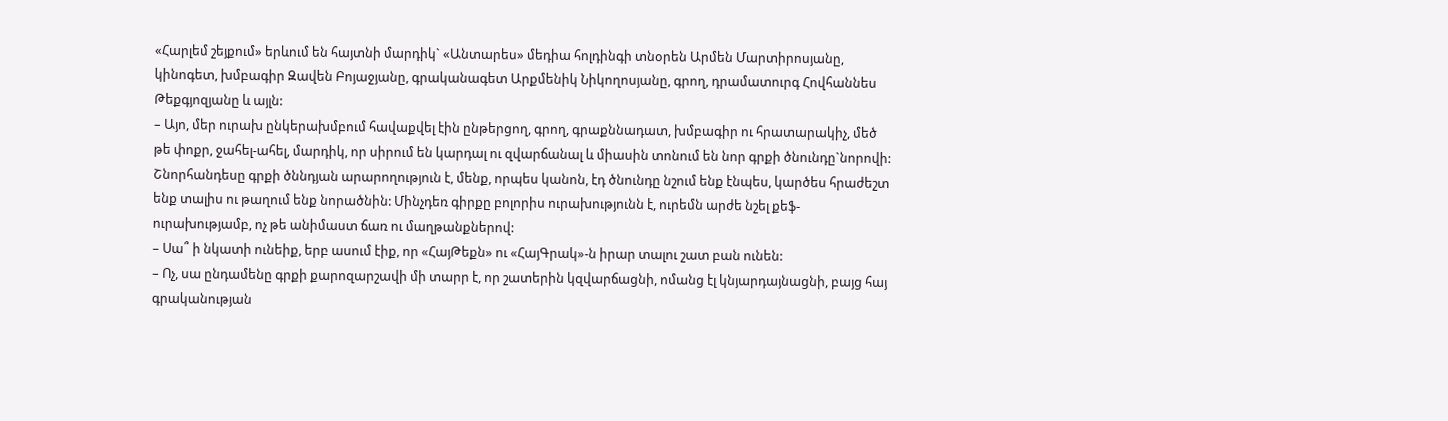«Հարլեմ շեյքում» երևում են հայտնի մարդիկ` «Անտարես» մեդիա հոլդինգի տնօրեն Արմեն Մարտիրոսյանը, կինոգետ, խմբագիր Զավեն Բոյաջյանը, գրականագետ Արքմենիկ Նիկողոսյանը, գրող, դրամատուրգ Հովհաննես Թեքգյոզյանը և այլն:
– Այո, մեր ուրախ ընկերախմբում հավաքվել էին ընթերցող, գրող, գրաքննադատ, խմբագիր ու հրատարակիչ, մեծ թե փոքր, ջահել-ահել, մարդիկ, որ սիրում են կարդալ ու զվարճանալ և միասին տոնում են նոր գրքի ծնունդը`նորովի: Շնորհանդեսը գրքի ծննդյան արարողություն է, մենք, որպես կանոն, էդ ծնունդը նշում ենք էնպես, կարծես հրաժեշտ ենք տալիս ու թաղում ենք նորածնին: Մինչդեռ գիրքը բոլորիս ուրախությունն է, ուրեմն արժե նշել քեֆ-ուրախությամբ, ոչ թե անիմաստ ճառ ու մաղթանքներով:
– Սա՞ ի նկատի ունեիք, երբ ասում էիք, որ «ՀայԹեքն» ու «ՀայԳրակ»-ն իրար տալու շատ բան ունեն:
– Ոչ, սա ընդամենը գրքի քարոզարշավի մի տարր է, որ շատերին կզվարճացնի, ոմանց էլ կնյարդայնացնի, բայց հայ գրականության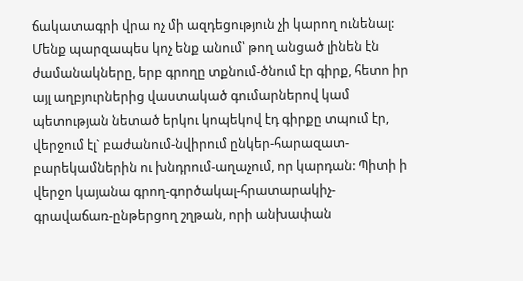ճակատագրի վրա ոչ մի ազդեցություն չի կարող ունենալ: Մենք պարզապես կոչ ենք անում՝ թող անցած լինեն էն ժամանակները, երբ գրողը տքնում-ծնում էր գիրք, հետո իր այլ աղբյուրներից վաստակած գումարներով կամ պետության նետած երկու կոպեկով էդ գիրքը տպում էր, վերջում էլ` բաժանում-նվիրում ընկեր-հարազատ-բարեկամներին ու խնդրում-աղաչում, որ կարդան: Պիտի ի վերջո կայանա գրող-գործակալ-հրատարակիչ-գրավաճառ-ընթերցող շղթան, որի անխափան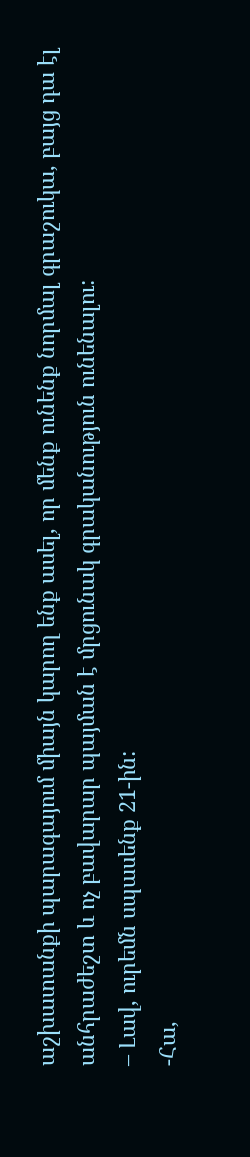աշխատանքի պարագայում միայն կարող ենք ասել, որ մենք ունենք նորմալ գրաշուկա, բայց դա էլ անհրաժեշտ և ոչ բավարար պայման է մրցունակ գրականություն ունենալու:
– Լավ, ուրեմն սպասենք 21-ին:
-Հա,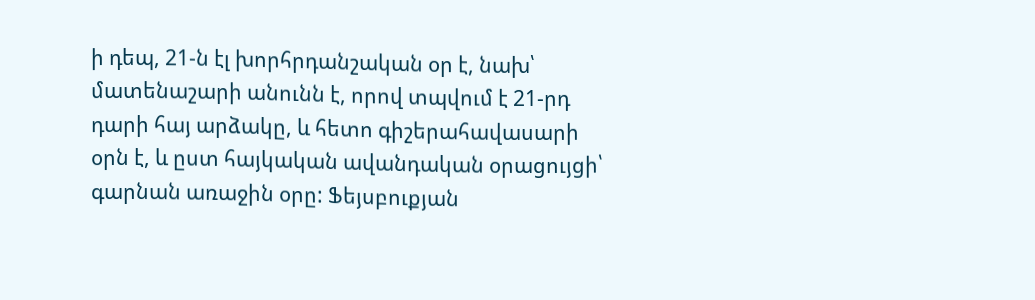ի դեպ, 21-ն էլ խորհրդանշական օր է, նախ՝ մատենաշարի անունն է, որով տպվում է 21-րդ դարի հայ արձակը, և հետո գիշերահավասարի օրն է, և ըստ հայկական ավանդական օրացույցի՝ գարնան առաջին օրը: Ֆեյսբուքյան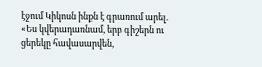էջում Կիկոսն ինքն է գրառում արել. «Ես կվերադառնամ, երբ գիշերն ու ցերեկը հավասարվեն,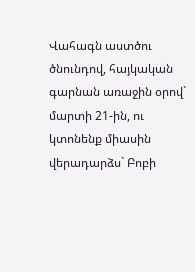Վահագն աստծու ծնունդով, հայկական գարնան առաջին օրով` մարտի 21-ին, ու կտոնենք միասին վերադարձս` Բոբի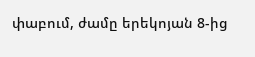փաբում, ժամը երեկոյան 8-ից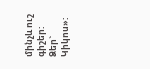մինչև ուշ գիշեր: Ձեր` Կիկոս»: